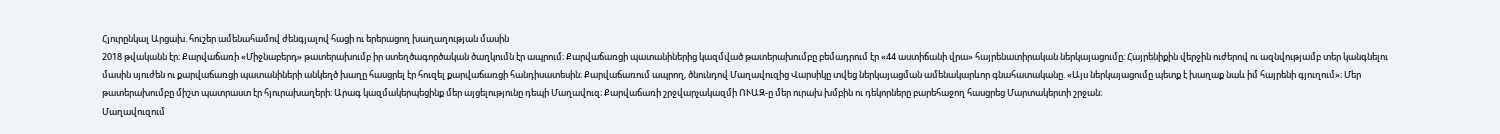Հյուրընկալ Արցախ. հուշեր ամենահամով ժենգյալով հացի ու երերացող խաղաղության մասին
2018 թվականն էր։ Քարվաճառի «Միջնաբերդ» թատերախումբ իր ստեղծագործական ծաղկումն էր ապրում։ Քարվաճառցի պատանիներից կազմված թատերախումբը բեմադրում էր «44 աստիճանի վրա» հայրենատիրական ներկայացումը։ Հայրենիքին վերջին ուժերով ու ազնվությամբ տեր կանգնելու մասին սյուժեն ու քարվաճառցի պատանիների անկեղծ խաղը հասցրել էր հուզել քարվաճառցի հանդիսատեսին։ Քարվաճառում ապրող, ծնունդով Մաղավուզից Վարսիկը տվեց ներկայացման ամենակարևոր գնահատականը. «Այս ներկայացումը պետք է խաղաք նաև իմ հայրենի գյուղում»։ Մեր թատերախումբը միշտ պատրաստ էր հյուրախաղերի։ Արագ կազմակերպեցինք մեր այցելությունը դեպի Մաղավուզ։ Քարվաճառի շրջվարչակազմի ՈՒԱԶ-ը մեր ուրախ խմբին ու դեկորները բարեհաջող հասցրեց Մարտակերտի շրջան։
Մաղավուզում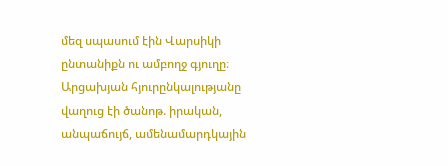մեզ սպասում էին Վարսիկի ընտանիքն ու ամբողջ գյուղը։
Արցախյան հյուրընկալությանը վաղուց էի ծանոթ. իրական, անպաճույճ, ամենամարդկային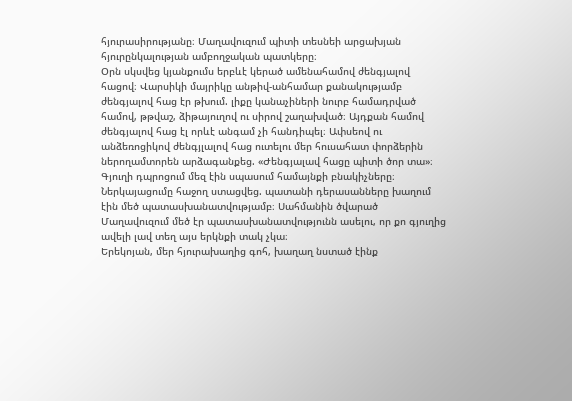հյուրասիրությանը։ Մաղավուզում պիտի տեսնեի արցախյան հյուրընկալության ամբողջական պատկերը։
Օրն սկսվեց կյանքումս երբևէ կերած ամենահամով ժենգյալով հացով։ Վարսիկի մայրիկը անթիվ-անհամար քանակությամբ ժենգյալով հաց էր թխում. լիքը կանաչիների նուրբ համադրված համով, թթվաշ, ձիթայուղով ու սիրով շաղախված։ Այդքան համով ժենգյալով հաց էլ որևէ անգամ չի հանդիպել։ Ափսեով ու անձեռոցիկով ժենգյլալով հաց ուտելու մեր հուսահատ փորձերին ներողամտորեն արձագանքեց. «Ժենգյալավ հացը պիտի ծոր տա»։
Գյուղի դպրոցում մեզ էին սպասում համայնքի բնակիչները։ Ներկայացումը հաջող ստացվեց. պատանի դերասանները խաղում էին մեծ պատասխանատվությամբ։ Սահմանին ծվարած Մաղավուզում մեծ էր պատասխանատվությունն ասելու, որ քո գյուղից ավելի լավ տեղ այս երկնքի տակ չկա։
Երեկոյան, մեր հյուրախաղից գոհ, խաղաղ նստած էինք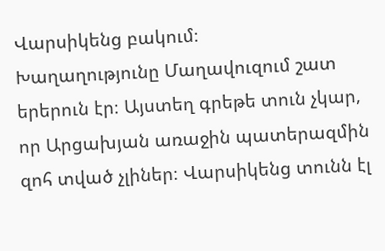Վարսիկենց բակում։
Խաղաղությունը Մաղավուզում շատ երերուն էր։ Այստեղ գրեթե տուն չկար, որ Արցախյան առաջին պատերազմին զոհ տված չլիներ։ Վարսիկենց տունն էլ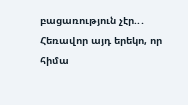բացառություն չէր..․
Հեռավոր այդ երեկո, որ հիմա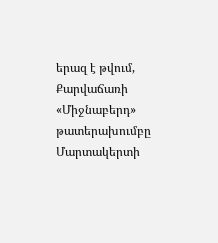երազ է թվում, Քարվաճառի «Միջնաբերդ» թատերախումբը Մարտակերտի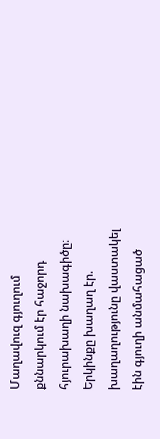Մաղավուզ գյուղում քննարկում էր հաջորդ հյուրախաղի նախագիծը։
Երկինքը խաղաղ էր. խաղաղությունը վաստակել էին գյուղի անմահացած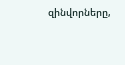զինվորները,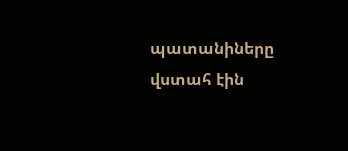պատանիները վստահ էին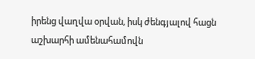իրենց վաղվա օրվան, իսկ ժենգյալով հացն աշխարհի ամենահամովն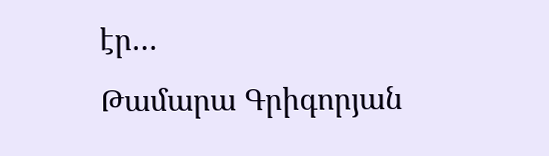էր…
Թամարա Գրիգորյան